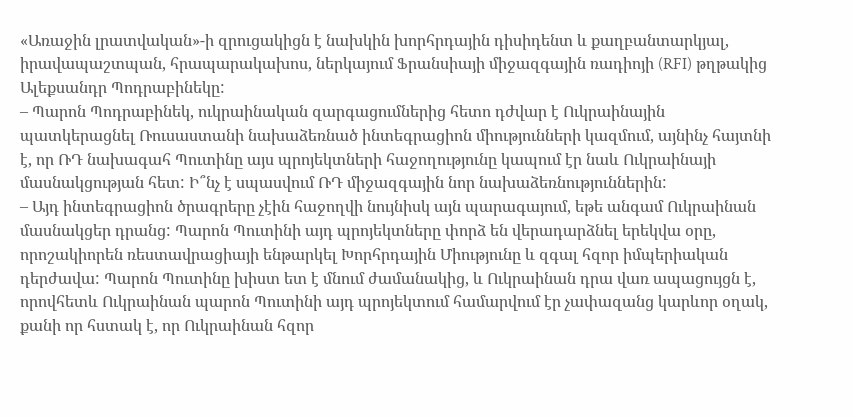«Առաջին լրատվական»-ի զրուցակիցն է նախկին խորհրդային դիսիդենտ և քաղբանտարկյալ, իրավապաշտպան, հրապարակախոս, ներկայում Ֆրանսիայի միջազգային ռադիոյի (RFI) թղթակից Ալեքսանդր Պոդրաբինեկը:
– Պարոն Պոդրաբինեկ, ուկրաինական զարգացումներից հետո դժվար է Ուկրաինային պատկերացնել Ռուսաստանի նախաձեռնած ինտեգրացիոն միությունների կազմում, այնինչ հայտնի է, որ ՌԴ նախագահ Պուտինը այս պրոյեկտների հաջողությունը կապում էր նաև Ուկրաինայի մասնակցության հետ: Ի՞նչ է սպասվում ՌԴ միջազգային նոր նախաձեռնություններին:
– Այդ ինտեգրացիոն ծրագրերը չէին հաջողվի նույնիսկ այն պարագայում, եթե անգամ Ուկրաինան մասնակցեր դրանց: Պարոն Պուտինի այդ պրոյեկտները փորձ են վերադարձնել երեկվա օրը, որոշակիորեն ռեստավրացիայի ենթարկել Խորհրդային Միությունը և զգալ հզոր իմպերիական դերժավա: Պարոն Պուտինը խիստ ետ է մնում ժամանակից, և Ուկրաինան դրա վառ ապացույցն է, որովհետև Ուկրաինան պարոն Պուտինի այդ պրոյեկտում համարվում էր չափազանց կարևոր օղակ, քանի որ հստակ է, որ Ուկրաինան հզոր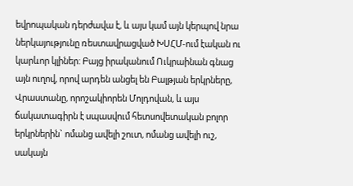եվրոպական դերժավա է, և այս կամ այն կերպով նրա ներկայությունը ռեստավրացված ԽՍՀՄ-ում էական ու կարևոր կլիներ: Բայց իրականում Ուկրաինան գնաց այն ուղով, որով արդեն անցել են Բալթյան երկրները, Վրաստանը, որոշակիորեն Մոլդովան, և այս ճակատագիրն է սպասվում հետսովետական բոլոր երկրներին` ոմանց ավելի շուտ, ոմանց ավելի ուշ, սակայն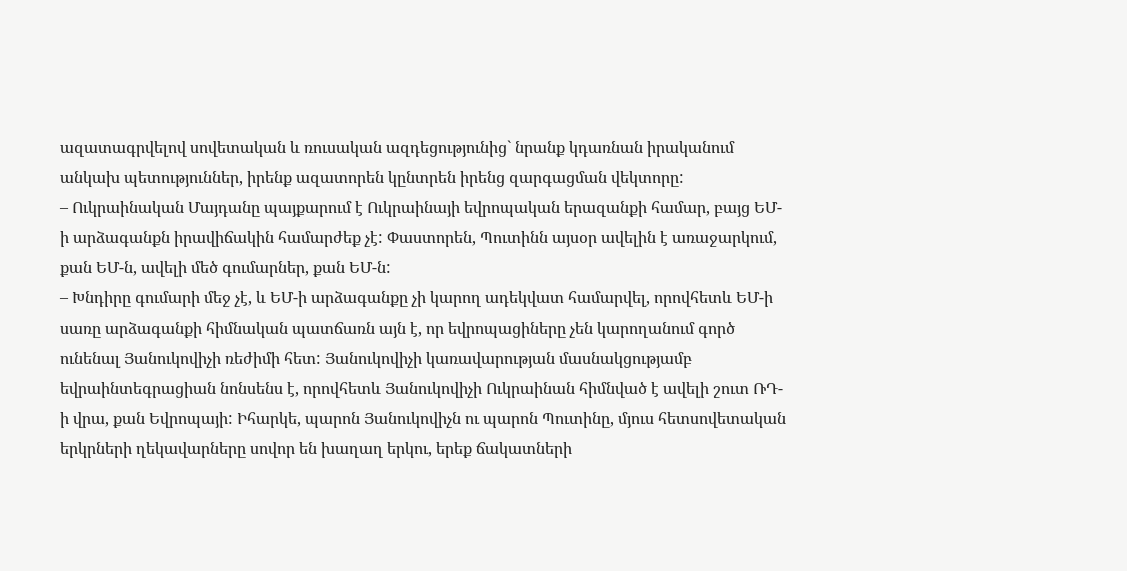ազատագրվելով սովետական և ռուսական ազդեցությունից` նրանք կդառնան իրականում անկախ պետություններ, իրենք ազատորեն կընտրեն իրենց զարգացման վեկտորը:
– Ուկրաինական Մայդանը պայքարում է Ուկրաինայի եվրոպական երազանքի համար, բայց ԵՄ-ի արձագանքն իրավիճակին համարժեք չէ: Փաստորեն, Պուտինն այսօր ավելին է առաջարկում, քան ԵՄ-ն, ավելի մեծ գումարներ, քան ԵՄ-ն:
– Խնդիրը գումարի մեջ չէ, և ԵՄ-ի արձագանքը չի կարող ադեկվատ համարվել, որովհետև ԵՄ-ի սառը արձագանքի հիմնական պատճառն այն է, որ եվրոպացիները չեն կարողանում գործ ունենալ Յանուկովիչի ռեժիմի հետ: Յանուկովիչի կառավարության մասնակցությամբ եվրաինտեգրացիան նոնսենս է, որովհետև Յանուկովիչի Ուկրաինան հիմնված է ավելի շուտ ՌԴ-ի վրա, քան Եվրոպայի: Իհարկե, պարոն Յանուկովիչն ու պարոն Պուտինը, մյուս հետսովետական երկրների ղեկավարները սովոր են խաղաղ երկու, երեք ճակատների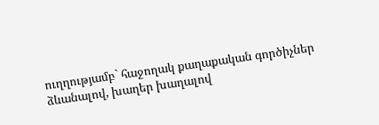ուղղությամբ` հաջողակ քաղաքական գործիչներ ձևանալով, խաղեր խաղալով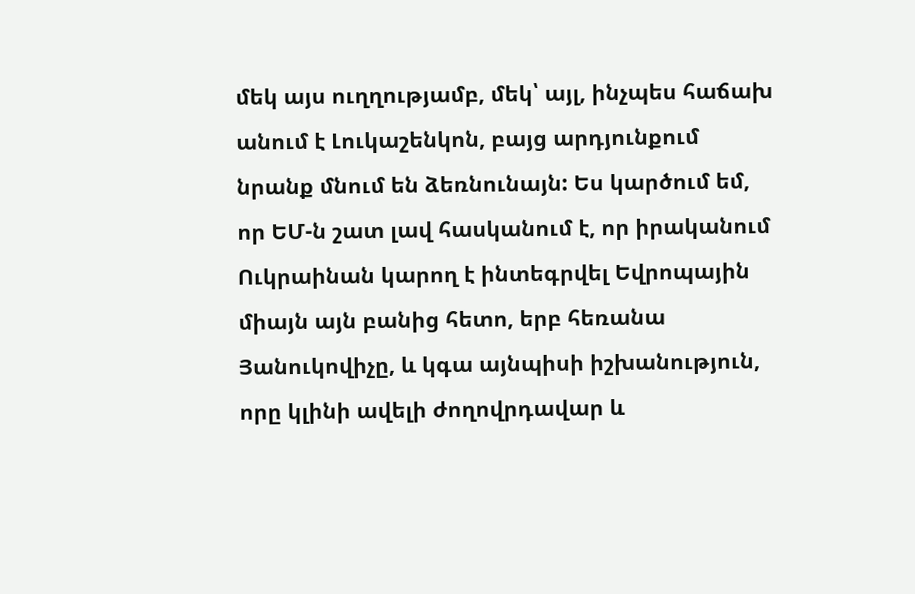մեկ այս ուղղությամբ, մեկ՝ այլ, ինչպես հաճախ անում է Լուկաշենկոն, բայց արդյունքում նրանք մնում են ձեռնունայն: Ես կարծում եմ, որ ԵՄ-ն շատ լավ հասկանում է, որ իրականում Ուկրաինան կարող է ինտեգրվել Եվրոպային միայն այն բանից հետո, երբ հեռանա Յանուկովիչը, և կգա այնպիսի իշխանություն, որը կլինի ավելի ժողովրդավար և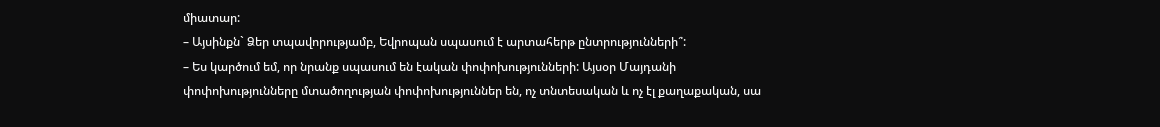միատար:
– Այսինքն` Ձեր տպավորությամբ, Եվրոպան սպասում է արտահերթ ընտրությունների՞:
– Ես կարծում եմ, որ նրանք սպասում են էական փոփոխությունների: Այսօր Մայդանի փոփոխությունները մտածողության փոփոխություններ են, ոչ տնտեսական և ոչ էլ քաղաքական, սա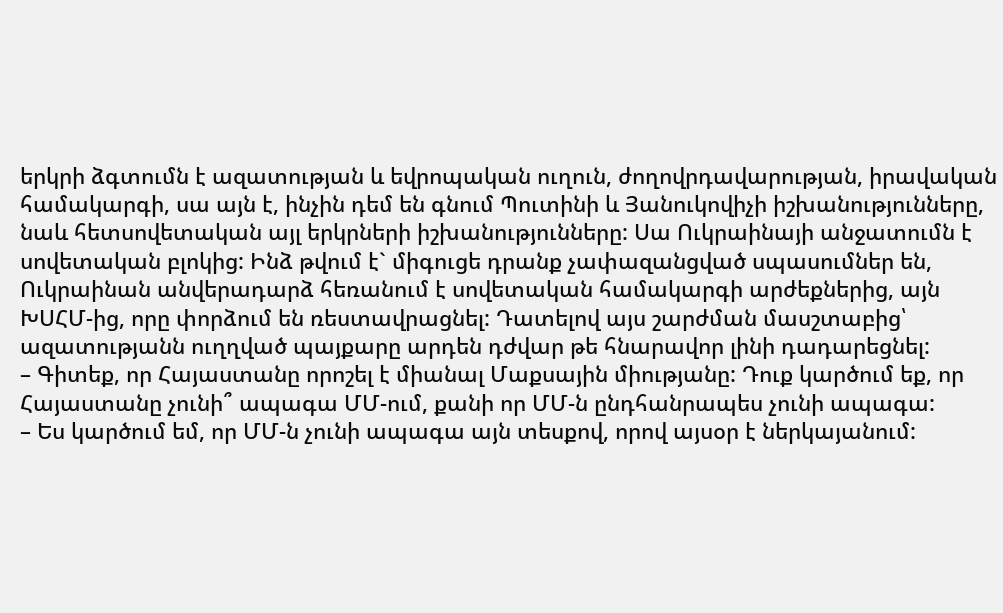երկրի ձգտումն է ազատության և եվրոպական ուղուն, ժողովրդավարության, իրավական համակարգի, սա այն է, ինչին դեմ են գնում Պուտինի և Յանուկովիչի իշխանությունները, նաև հետսովետական այլ երկրների իշխանությունները: Սա Ուկրաինայի անջատումն է սովետական բլոկից: Ինձ թվում է` միգուցե դրանք չափազանցված սպասումներ են, Ուկրաինան անվերադարձ հեռանում է սովետական համակարգի արժեքներից, այն ԽՍՀՄ-ից, որը փորձում են ռեստավրացնել: Դատելով այս շարժման մասշտաբից՝ ազատությանն ուղղված պայքարը արդեն դժվար թե հնարավոր լինի դադարեցնել:
– Գիտեք, որ Հայաստանը որոշել է միանալ Մաքսային միությանը: Դուք կարծում եք, որ Հայաստանը չունի՞ ապագա ՄՄ-ում, քանի որ ՄՄ-ն ընդհանրապես չունի ապագա:
– Ես կարծում եմ, որ ՄՄ-ն չունի ապագա այն տեսքով, որով այսօր է ներկայանում: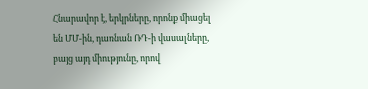Հնարավոր է, երկրները, որոնք միացել են ՄՄ-ին, դառնան ՌԴ-ի վասալները, բայց այդ միությունը, որով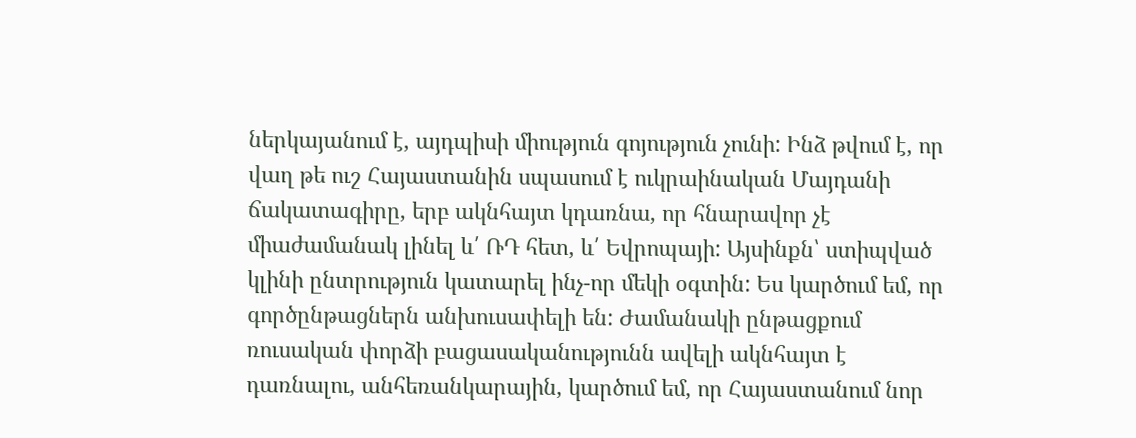ներկայանում է, այդպիսի միություն գոյություն չունի: Ինձ թվում է, որ վաղ թե ուշ Հայաստանին սպասում է ուկրաինական Մայդանի ճակատագիրը, երբ ակնհայտ կդառնա, որ հնարավոր չէ միաժամանակ լինել և՛ ՌԴ հետ, և՛ Եվրոպայի: Այսինքն՝ ստիպված կլինի ընտրություն կատարել ինչ-որ մեկի օգտին: Ես կարծում եմ, որ գործընթացներն անխուսափելի են: Ժամանակի ընթացքում ռուսական փորձի բացասականությունն ավելի ակնհայտ է դառնալու, անհեռանկարային, կարծում եմ, որ Հայաստանում նոր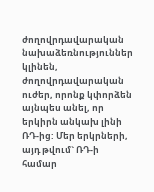ժողովրդավարական նախաձեռնություններ կլինեն, ժողովրդավարական ուժեր, որոնք կփորձեն այնպես անել, որ երկիրն անկախ լինի ՌԴ-ից: Մեր երկրների, այդ թվում` ՌԴ-ի համար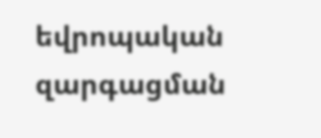եվրոպական զարգացման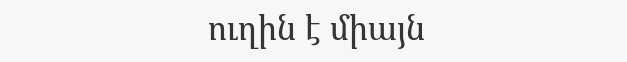ուղին է միայն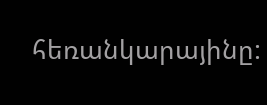հեռանկարայինը: